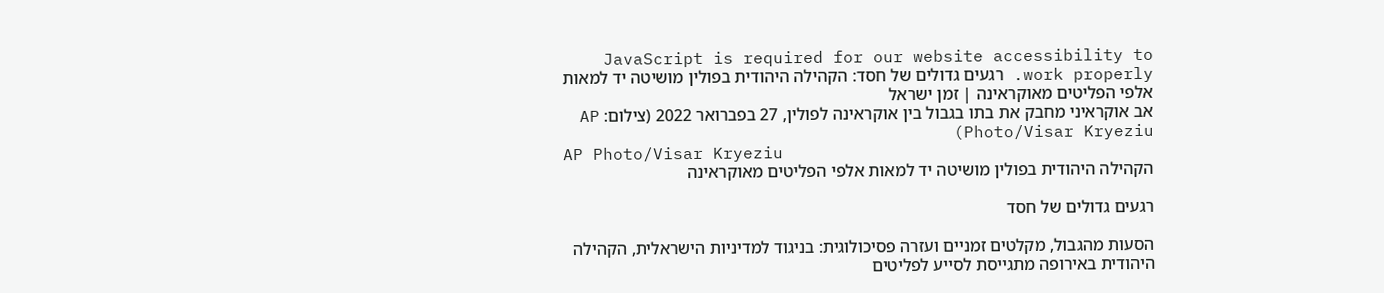JavaScript is required for our website accessibility to work properly. רגעים גדולים של חסד: הקהילה היהודית בפולין מושיטה יד למאות אלפי הפליטים מאוקראינה | זמן ישראל
אב אוקראיני מחבק את בתו בגבול בין אוקראינה לפולין, 27 בפברואר 2022 (צילום: AP Photo/Visar Kryeziu)
AP Photo/Visar Kryeziu
הקהילה היהודית בפולין מושיטה יד למאות אלפי הפליטים מאוקראינה

רגעים גדולים של חסד

הסעות מהגבול, מקלטים זמניים ועזרה פסיכולוגית: בניגוד למדיניות הישראלית, הקהילה היהודית באירופה מתגייסת לסייע לפליטים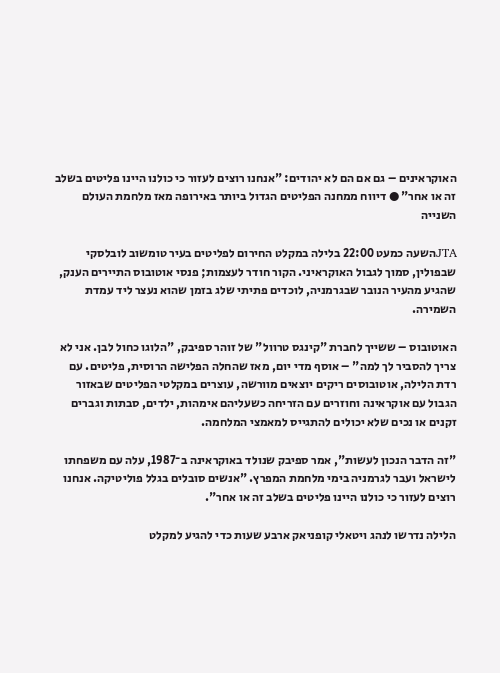האוקראינים – גם אם הם לא יהודים: "אנחנו רוצים לעזור כי כולנו היינו פליטים בשלב זה או אחר" ● דיווח ממחנה הפליטים הגדול ביותר באירופה מאז מלחמת העולם השנייה

JTAהשעה כמעט 22:00 בלילה במקלט החירום לפליטים בעיר טומשוב לובלסקי שבפולין, סמוך לגבול האוקראיני. הקור חודר לעצמות; פנסי אוטובוס התיירים הענק, שהגיע מהעיר הנובר שבגרמניה, לוכדים פתיתי שלג בזמן שהוא נעצר ליד עמדת השמירה.

האוטובוס – ששייך לחברת "קינגס טרוול" של זוהר ספיבק, "הלוגו כחול לבן. אני לא צריך להסביר לך למה" – אוסף מדי יום, מאז שהחלה הפלישה הרוסית, פליטים. עם רדת הלילה, אוטובוסים ריקים יוצאים מוורשה, עוצרים במקלטי הפליטים שבאזור הגבול עם אוקראינה וחוזרים עם הזריחה כשעליהם אימהות, ילדים, סבתות וגברים זקנים או נכים שלא יכולים להתגייס למאמצי המלחמה.

"זה הדבר הנכון לעשות", אמר ספיבק שנולד באוקראינה ב־1987, עלה עם משפחתו לישראל ועבר לגרמניה בימי מלחמת המפרץ. "אנשים סובלים בגלל פוליטיקה. אנחנו רוצים לעזור כי כולנו היינו פליטים בשלב זה או אחר".

הלילה נדרשו לנהג ויטאלי קופניאק ארבע שעות כדי להגיע למקלט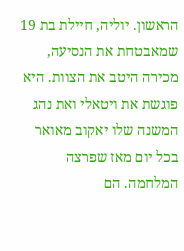הראשון. יוליה, חיילת בת 19 שמאבטחת את הנסיעה, מכירה היטב את הצוות. היא פוגשת את ויטאלי ואת נהג המשנה שלו יאקוב מאואר בכל יום מאז שפרצה המלחמה. הם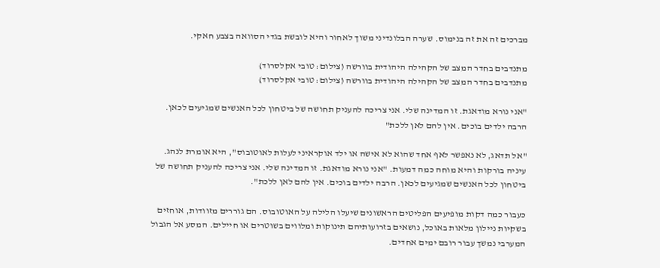מברכים זה את זה בנימוס. שערה הבלונדיני משוך לאחור והיא לובשת בגדי הסוואה בצבע חאקי.

מתנדבים בחדר המצב של הקהילה היהודית בוורשה (צילום: טובי אקלסרוד)
מתנדבים בחדר המצב של הקהילה היהודית בוורשה (צילום: טובי אקלסרוד)

"אני נורא מודאגת. זו המדינה שלי. אני צריכה להעניק תחושה של ביטחון לכל האנשים שמגיעים לכאן. הרבה ילדים בוכים. אין להם לאן ללכת"

"אל תדאג, לא נאפשר לאף אחד שהוא לא אישה או ילד אוקראיני לעלות לאוטובוס", היא אומרת לנהג. עיניה בורקות והיא מוחה כמה דמעות. "אני נורא מודאגת. זו המדינה שלי. אני צריכה להעניק תחושה של ביטחון לכל האנשים שמגיעים לכאן. הרבה ילדים בוכים. אין להם לאן ללכת".

כעבור כמה דקות מופיעים הפליטים הראשונים שיעלו הלילה על האוטובוס. הם גוררים מזוודות, אוחזים בשקיות ניילון מלאות באוכל, נושאים בזרועותיהם תינוקות ומלווים בשוטרים או חיילים. המסע אל הגבול המערבי נמשך עבור רובם ימים אחדים.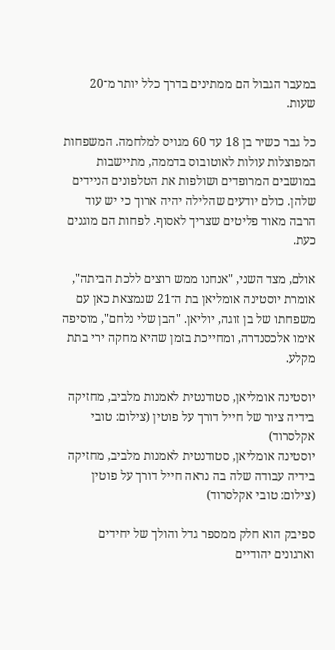במעבר הגבול הם ממתינים בדרך כלל יותר מ־20 שעות.

כל גבר כשיר בן 18 עד 60 מגויס למלחמה. המשפחות המפוצלות עולות לאוטובוס בדממה, מתיישבות במושבים המרופדים ושולפות את הטלפונים הניידים שלהן. כולם יודעים שהלילה יהיה ארוך כי יש עוד הרבה מאוד פליטים שצריך לאסוף. לפחות הם מוגנים כעת.

אולם, מצד השני, "אנחנו ממש רוצים ללכת הביתה", אומרת יוסטינה אומליאן בת ה־21 שנמצאת כאן עם משפחתו של בן זוגה, יוליאן. "הבן שלי נלחם", מוסיפה אימו אלכסנדרה, ומחייכת בזמן שהיא מחקה ירי בתת מקלע.

יוסטינה אומליאן, סטודנטית לאמנות מלביב, מחזיקה בידיה ציור של חייל דורך על פוטין (צילום: טובי אקלסרוד)
יוסטינה אומליאן, סטודנטית לאמנות מלביב, מחזיקה בידיה עבודה שלה בה נראה חייל דורך על פוטין (צילום: טובי אקלסרוד)

ספיבק הוא חלק ממספר גדל והולך של יחידים וארגונים יהודיים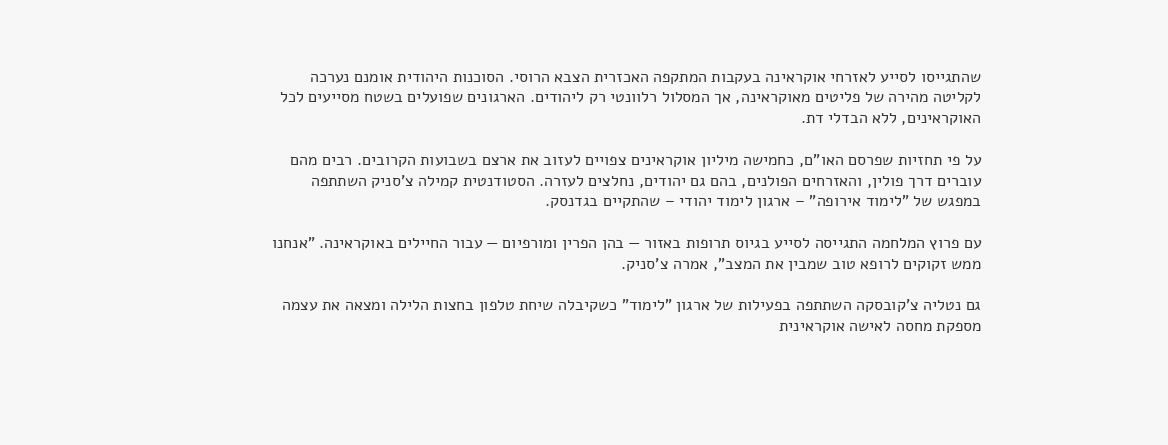שהתגייסו לסייע לאזרחי אוקראינה בעקבות המתקפה האכזרית הצבא הרוסי. הסוכנות היהודית אומנם נערכה לקליטה מהירה של פליטים מאוקראינה, אך המסלול רלוונטי רק ליהודים. הארגונים שפועלים בשטח מסייעים לכל האוקראינים, ללא הבדלי דת.

על פי תחזיות שפרסם האו"ם, כחמישה מיליון אוקראינים צפויים לעזוב את ארצם בשבועות הקרובים. רבים מהם עוברים דרך פולין, והאזרחים הפולנים, בהם גם יהודים, נחלצים לעזרה. הסטודנטית קמילה צ'סניק השתתפה במפגש של "לימוד אירופה" – ארגון לימוד יהודי – שהתקיים בגדנסק.

עם פרוץ המלחמה התגייסה לסייע בגיוס תרופות באזור — בהן הפרין ומורפיום — עבור החיילים באוקראינה. "אנחנו ממש זקוקים לרופא טוב שמבין את המצב", אמרה צ'סניק.

גם נטליה צ'קובסקה השתתפה בפעילות של ארגון "לימוד" כשקיבלה שיחת טלפון בחצות הלילה ומצאה את עצמה מספקת מחסה לאישה אוקראינית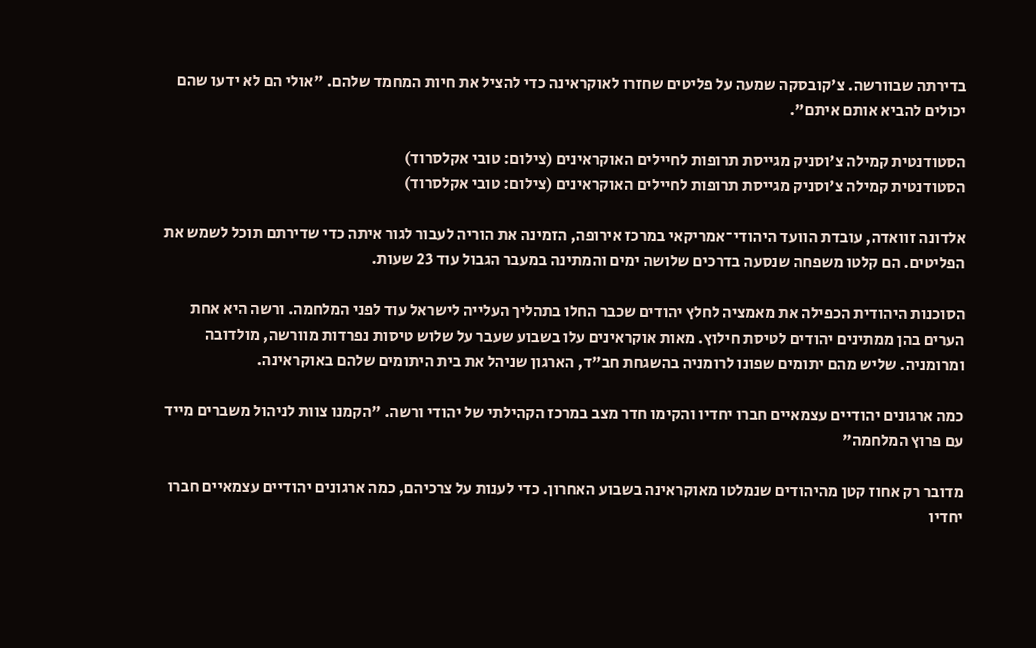בדירתה שבוורשה. צ'קובסקה שמעה על פליטים שחזרו לאוקראינה כדי להציל את חיות המחמד שלהם. "אולי הם לא ידעו שהם יכולים להביא אותם איתם".

הסטודנטית קמילה צ'וסניק מגייסת תרופות לחיילים האוקראינים (צילום: טובי אקלסרוד)
הסטודנטית קמילה צ'וסניק מגייסת תרופות לחיילים האוקראינים (צילום: טובי אקלסרוד)

אלדונה זוואדה, עובדת הוועד היהודי־אמריקאי במרכז אירופה, הזמינה את הוריה לעבור לגור איתה כדי שדירתם תוכל לשמש את הפליטים. הם קלטו משפחה שנסעה בדרכים שלושה ימים והמתינה במעבר הגבול עוד 23 שעות.

הסוכנות היהודית הכפילה את מאמציה לחלץ יהודים שכבר החלו בתהליך העלייה לישראל עוד לפני המלחמה. ורשה היא אחת הערים בהן ממתינים יהודים לטיסת חילוץ. מאות אוקראינים עלו בשבוע שעבר על שלוש טיסות נפרדות מוורשה, מולדובה ומרומניה. שליש מהם יתומים שפונו לרומניה בהשגחת חב"ד, הארגון שניהל את בית היתומים שלהם באוקראינה.

כמה ארגונים יהודיים עצמאיים חברו יחדיו והקימו חדר מצב במרכז הקהילתי של יהודי ורשה. "הקמנו צוות לניהול משברים מייד עם פרוץ המלחמה"

מדובר רק אחוז קטן מהיהודים שנמלטו מאוקראינה בשבוע האחרון. כדי לענות על צרכיהם, כמה ארגונים יהודיים עצמאיים חברו יחדיו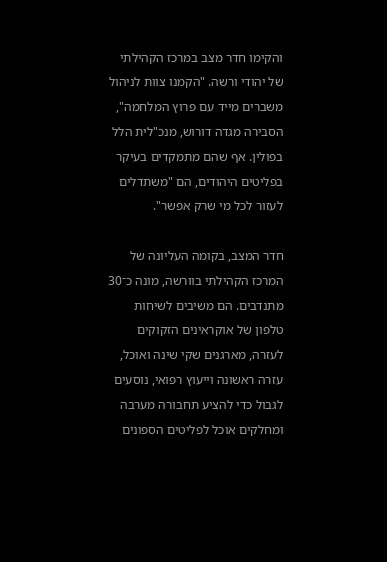והקימו חדר מצב במרכז הקהילתי של יהודי ורשה. "הקמנו צוות לניהול משברים מייד עם פרוץ המלחמה", הסבירה מגדה דורוש, מנכ"לית הלל בפולין. אף שהם מתמקדים בעיקר בפליטים היהודים, הם "משתדלים לעזור לכל מי שרק אפשר".

חדר המצב, בקומה העליונה של המרכז הקהילתי בוורשה, מונה כ־30 מתנדבים. הם משיבים לשיחות טלפון של אוקראינים הזקוקים לעזרה, מארגנים שקי שינה ואוכל, עזרה ראשונה וייעוץ רפואי, נוסעים לגבול כדי להציע תחבורה מערבה ומחלקים אוכל לפליטים הספונים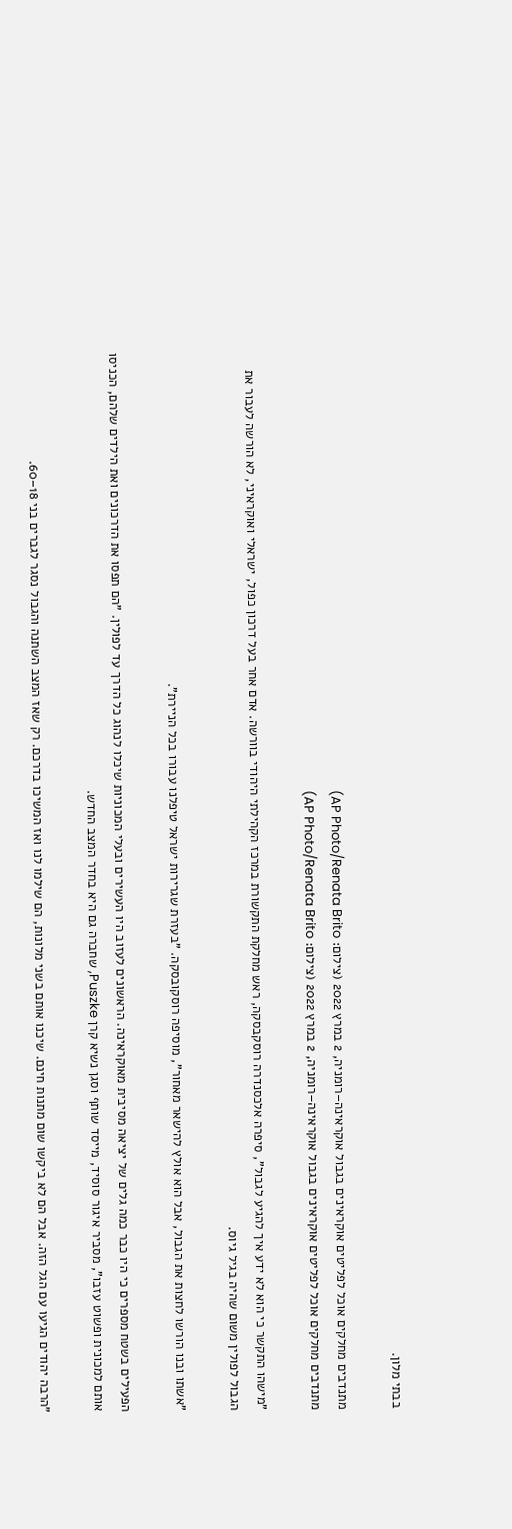בבתי מלון.

מתנדבים מחלקים אוכל לפליטים אוקראינים בגבול אוקראינה–רומניה, 2 במרץ 2022 (צילום: AP Photo/Renata Brito)
מתנדבים מחלקים אוכל לפליטים אוקראינים בגבול אוקראינה–רומניה, 2 במרץ 2022 (צילום: AP Photo/Renata Brito)

"מישהו התקשר כי הוא לא ידע איך להגיע לגבול", סיפרה אלכסנדרה רוסקבסקה, ראש מחלקת התקשורת במרכז הקהילתי היהודי בוורשה. אדם אחר בעל דרכון כפול, ישראלי ואוקראיני, לא הורשה לעבור את הגבול לפולין משום שהיה בגיל גיוס.

"אשתו ובנו הורשו לחצות את הגבול, אבל הוא אולץ להישאר מאחור", מוסיפה רוסקובסקה. "בעזרת שגרירות ישראל טיפלנו עבורו בכל הניירת".

הפעילים בשטח מספרים כי היו כבר כמה גלים של יציאה מסיבית מאוקראינה. הראשונים לעזוב היו העשירים ובעלי המכוניות שיכלו לנהוג כל הדרך עד לפולין. "הם תפסו את הדרכונים ואת הילדים שלהם, הכניסו אותם למכונית ופשוט עזבו", מסביר איגור סוסיד, מייסד שותף וסגן נשיא קרן Puszke, שחברה גם היא בחדר המצב החדש.

"הרבה יהודים הגיעו עם הגל הזה. אבל הם לא ביקשו שום מתנות חינם. שיכנו אותם בשני מלונות, הם שילמו לנו ואז המשיכו בדרכם. רק שאז המצב השתנה והגבול נסגר לגברים בני 18–60.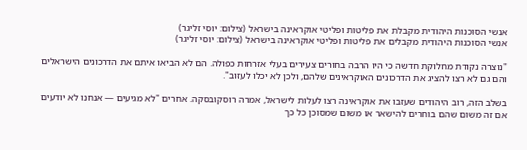אנשי הסוכנות היהודית מקבלת את פליטות ופליטי אוקראינה בישראל (צילום: יוסי זליגר)
אנשי הסוכנות היהודית מקבלים את פליטות ופליטי אוקראינה בישראל (צילום: יוסי זליגר)

"נוצרה נקודת מחלוקת חדשה כי היו הרבה בחורים צעירים בעלי אזרחות כפולה. הם לא הביאו איתם את הדרכונים הישראלים והם גם לא רצו להציג את הדרכונים האוקראינים שלהם, ולכן לא יכלו לעזוב".

בשלב הזה, רוב היהודים שעזבו את אוקראינה רצו לעלות לישראל, אמרה רוסקובסקה. אחרים "לא מגיעים — אנחנו לא יודעים אם זה משום שהם בוחרים להישאר או משום שמסוכן כל כך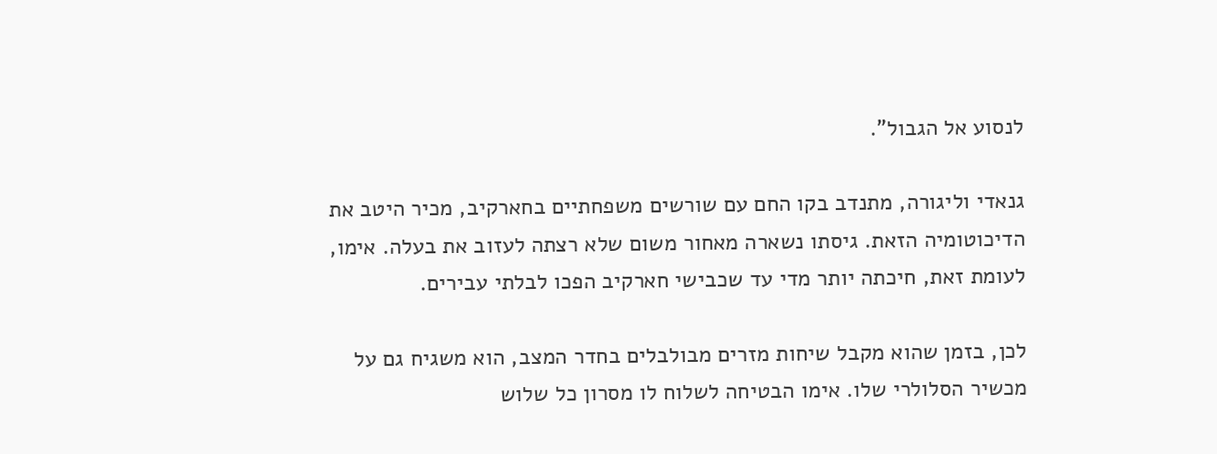לנסוע אל הגבול".

גנאדי וליגורה, מתנדב בקו החם עם שורשים משפחתיים בחארקיב, מכיר היטב את הדיכוטומיה הזאת. גיסתו נשארה מאחור משום שלא רצתה לעזוב את בעלה. אימו, לעומת זאת, חיכתה יותר מדי עד שכבישי חארקיב הפכו לבלתי עבירים.

לכן, בזמן שהוא מקבל שיחות מזרים מבולבלים בחדר המצב, הוא משגיח גם על מכשיר הסלולרי שלו. אימו הבטיחה לשלוח לו מסרון כל שלוש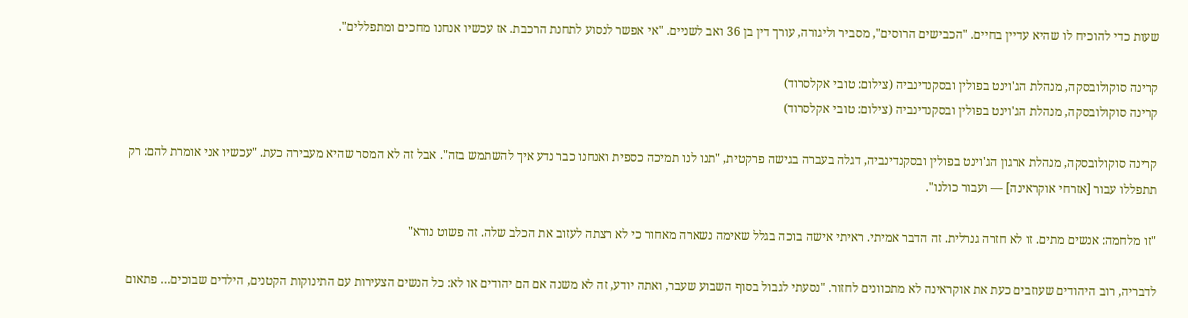שעות כדי להוכיח לו שהיא עדיין בחיים. "הכבישים הרוסים", מסביר וליגורה, עורך דין בן 36 ואב לשניים. "אי אפשר לנסוע לתחנת הרכבת. אז עכשיו אנחנו מחכים ומתפללים".

קרינה סוקולובסקה, מנהלת הג'וינט בפולין ובסקנדינביה (צילום: טובי אקלסרוד)
קרינה סוקולובסקה, מנהלת הג'וינט בפולין ובסקנדינביה (צילום: טובי אקלסרוד)

קרינה סוקולובסקה, מנהלת ארגון הג'וינט בפולין ובסקנדינביה, דגלה בעברה בגישה פרקטית, "תנו לנו תמיכה כספית ואנחנו כבר נדע איך להשתמש בזה". אבל זה לא המסר שהיא מעבירה כעת. "עכשיו אני אומרת להם: רק תתפללו עבור [אזרחי אוקראינה] — ועבור כולנו".

"זו מלחמה: אנשים מתים. זו לא חזרה גנרלית. זה הדבר אמיתי. ראיתי אישה בוכה בגלל שאימה נשארה מאחור כי לא רצתה לעזוב את הכלב שלה. זה פשוט נורא"

לדבריה, רוב היהודים שעוזבים כעת את אוקראינה לא מתכוונים לחזור. "נסעתי לגבול בסוף השבוע שעבר, ואתה יודע, זה לא משנה אם הם יהודים או לא: כל הנשים הצעירות עם התינוקות הקטנים, הילדים שבוכים… פתאום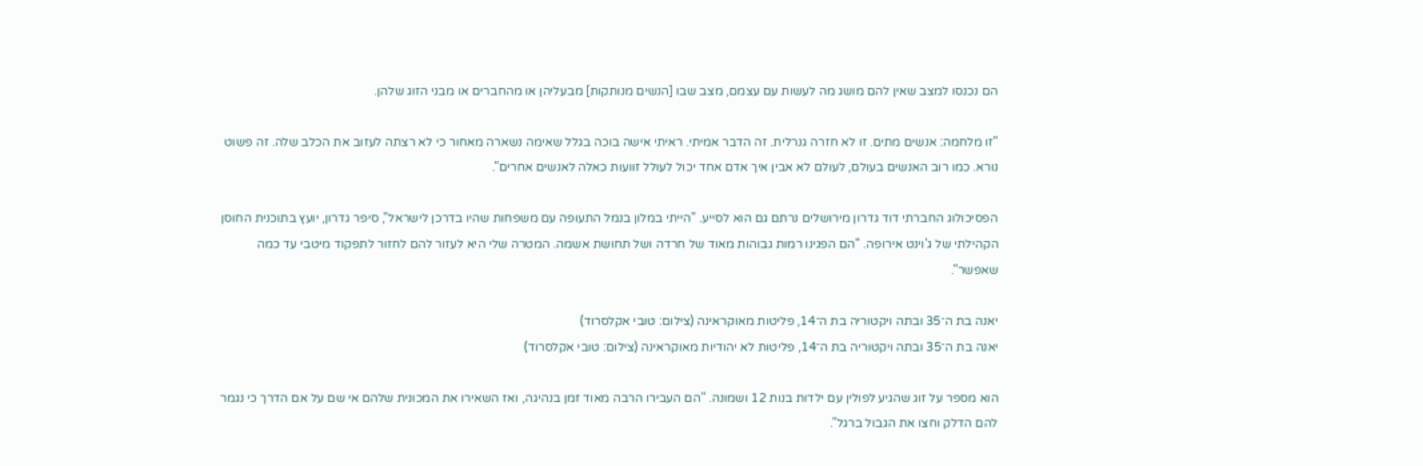הם נכנסו למצב שאין להם מושג מה לעשות עם עצמם, מצב שבו [הנשים מנותקות] מבעליהן או מהחברים או מבני הזוג שלהן.

"זו מלחמה: אנשים מתים. זו לא חזרה גנרלית. זה הדבר אמיתי. ראיתי אישה בוכה בגלל שאימה נשארה מאחור כי לא רצתה לעזוב את הכלב שלה. זה פשוט נורא. כמו רוב האנשים בעולם, לעולם לא אבין איך אדם אחד יכול לעולל זוועות כאלה לאנשים אחרים".

הפסיכולוג החברתי דוד גדרון מירושלים נרתם גם הוא לסייע. "הייתי במלון בנמל התעופה עם משפחות שהיו בדרכן לישראל", סיפר גדרון, יועץ בתוכנית החוסן הקהילתי של ג'וינט אירופה. "הם הפגינו רמות גבוהות מאוד של חרדה ושל תחושת אשמה. המטרה שלי היא לעזור להם לחזור לתפקוד מיטבי עד כמה שאפשר".

יאנה בת ה־35 ובתה ויקטוריה בת ה־14, פליטות מאוקראינה (צילום: טובי אקלסרוד)
יאנה בת ה־35 ובתה ויקטוריה בת ה־14, פליטות לא יהודיות מאוקראינה (צילום: טובי אקלסרוד)

הוא מספר על זוג שהגיע לפולין עם ילדות בנות 12 ושמונה. "הם העבירו הרבה מאוד זמן בנהיגה, ואז השאירו את המכונית שלהם אי שם על אם הדרך כי נגמר להם הדלק וחצו את הגבול ברגל".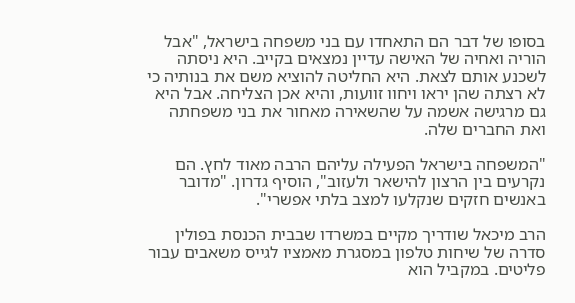בסופו של דבר הם התאחדו עם בני משפחה בישראל, "אבל הוריה ואחיה של האישה עדיין נמצאים בקייב. היא ניסתה לשכנע אותם לצאת. היא החליטה להוציא משם את בנותיה כי לא רצתה שהן יראו ויחוו זוועות, והיא אכן הצליחה. אבל היא גם מרגישה אשמה על שהשאירה מאחור את בני משפחתה ואת החברים שלה.

"המשפחה בישראל הפעילה עליהם הרבה מאוד לחץ. הם נקרעים בין הרצון להישאר ולעזוב", הוסיף גדרון. "מדובר באנשים חזקים שנקלעו למצב בלתי אפשרי".

הרב מיכאל שודריך מקיים במשרדו שבבית הכנסת בפולין סדרה של שיחות טלפון במסגרת מאמציו לגייס משאבים עבור פליטים. במקביל הוא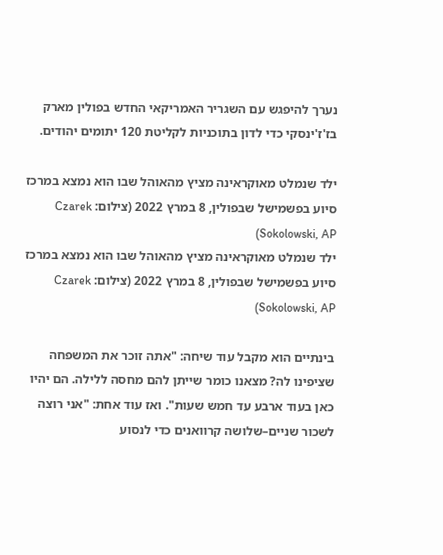נערך להיפגש עם השגריר האמריקאי החדש בפולין מארק בז'ז'ינסקי כדי לדון בתוכניות לקליטת 120 יתומים יהודים.

ילד שנמלט מאוקראינה מציץ מהאוהל שבו הוא נמצא במרכז סיוע בפשמישל שבפולין, 8 במרץ 2022 (צילום: Czarek Sokolowski, AP)
ילד שנמלט מאוקראינה מציץ מהאוהל שבו הוא נמצא במרכז סיוע בפשמישל שבפולין, 8 במרץ 2022 (צילום: Czarek Sokolowski, AP)

בינתיים הוא מקבל עוד שיחה: "אתה זוכר את המשפחה שציפינו לה? מצאנו כומר שייתן להם מחסה ללילה. הם יהיו כאן בעוד ארבע עד חמש שעות". ואז עוד אחת: "אני רוצה לשכור שניים–שלושה קרוואנים כדי לנסוע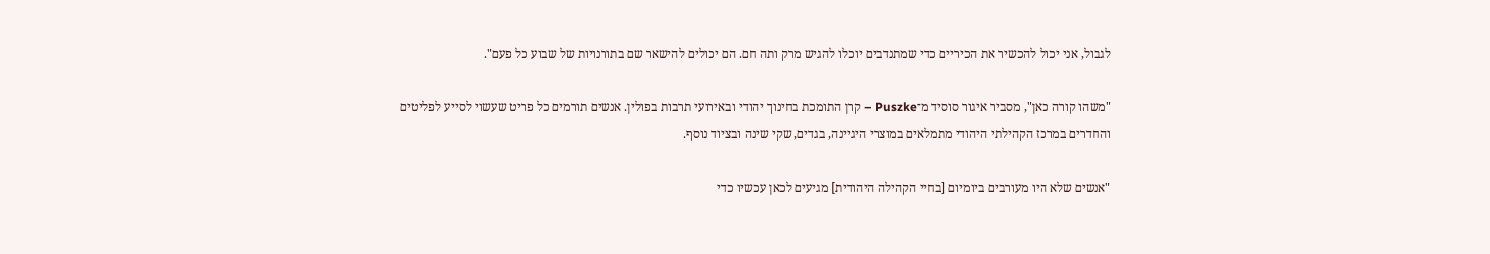לגבול, אני יכול להכשיר את הכיריים כדי שמתנדבים יוכלו להגיש מרק ותה חם. הם יכולים להישאר שם בתורנויות של שבוע כל פעם".

"משהו קורה כאן", מסביר איגור סוסיד מ־Puszke – קרן התומכת בחינוך יהודי ובאירועי תרבות בפולין. אנשים תורמים כל פריט שעשוי לסייע לפליטים והחדרים במרכז הקהילתי היהודי מתמלאים במוצרי היגיינה, בגדים, שקי שינה ובציוד נוסף.

"אנשים שלא היו מעורבים ביומיום [בחיי הקהילה היהודית] מגיעים לכאן עכשיו כדי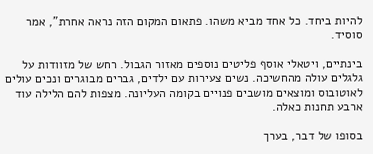להיות ביחד. כל אחד מביא משהו. פתאום המקום הזה נראה אחרת", אמר סוסיד.

בינתיים, ויטאלי אוסף פליטים נוספים מאזור הגבול. רחש של מזוודות על גלגלים עולה מהחשיכה. נשים צעירות עם ילדים, גברים מבוגרים ונכים עולים לאוטובוס ומוצאים מושבים פנויים בקומה העליונה. מצפות להם הלילה עוד ארבע תחנות כאלה.

בסופו של דבר, בערך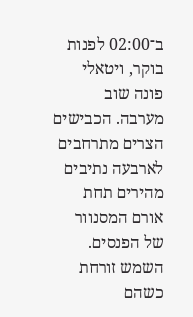ב־02:00 לפנות בוקר, ויטאלי פונה שוב מערבה. הכבישים הצרים מתרחבים לארבעה נתיבים מהירים תחת אורם המסנוור של הפנסים. השמש זורחת כשהם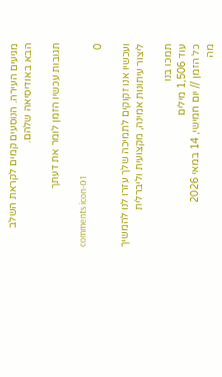מגיעים העירה. הנוסעים קמים לקראת השלב הבא באודיסיאה שלהם.

תגובות עכשיו הזמן לומר את דעתך

comments icon-01
0

ועכשיו אנו זקוקים לתמיכה שלך עזרו לנו להמשיך ליצור עיתונות אמינה, מקצועית וליברלית

תמכו בנו
עוד 1,506 מילים
כל הזמן // יום חמישי, 14 במאי 2026
מה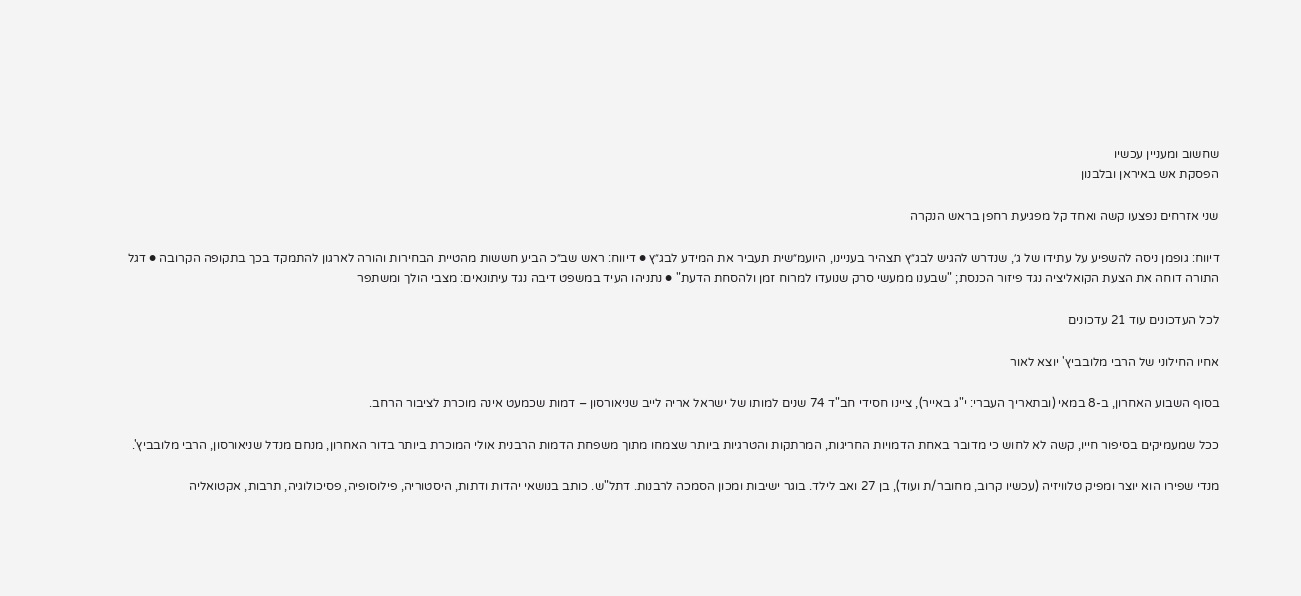שחשוב ומעניין עכשיו
הפסקת אש באיראן ובלבנון

שני אזרחים נפצעו קשה ואחד קל מפגיעת רחפן בראש הנקרה

דיווח: גופמן ניסה להשפיע על עתידו של ג׳, שנדרש להגיש לבג״ץ תצהיר בעניינו, היועמ״שית תעביר את המידע לבג״ץ ● דיווח: ראש שב״כ הביע חששות מהטיית הבחירות והורה לארגון להתמקד בכך בתקופה הקרובה ● דגל התורה דוחה את הצעת הקואליציה נגד פיזור הכנסת; "שבענו ממעשי סרק שנועדו למרוח זמן ולהסחת הדעת" ● נתניהו העיד במשפט דיבה נגד עיתונאים: מצבי הולך ומשתפר

לכל העדכונים עוד 21 עדכונים

אחיו החילוני של הרבי מלובביץ' יוצא לאור

בסוף השבוע האחרון, ב-8 במאי (ובתאריך העברי: י"ג באייר), ציינו חסידי חב"ד 74 שנים למותו של ישראל אריה לייב שניאורסון – דמות שכמעט אינה מוכרת לציבור הרחב.

ככל שמעמיקים בסיפור חייו, קשה לא לחוש כי מדובר באחת הדמויות החריגות, המרתקות והטרגיות ביותר שצמחו מתוך משפחת הדמות הרבנית אולי המוכרת ביותר בדור האחרון, מנחם מנדל שניאורסון, הרבי מלובביץ'.

מנדי שפירו הוא יוצר ומפיק טלוויזיה (עכשיו קרוב, מחובר/ת ועוד), בן 27 ואב לילד. בוגר ישיבות ומכון הסמכה לרבנות. דתל"ש. כותב בנושאי יהדות ודתות, היסטוריה, פילוסופיה, פסיכולוגיה, תרבות, אקטואליה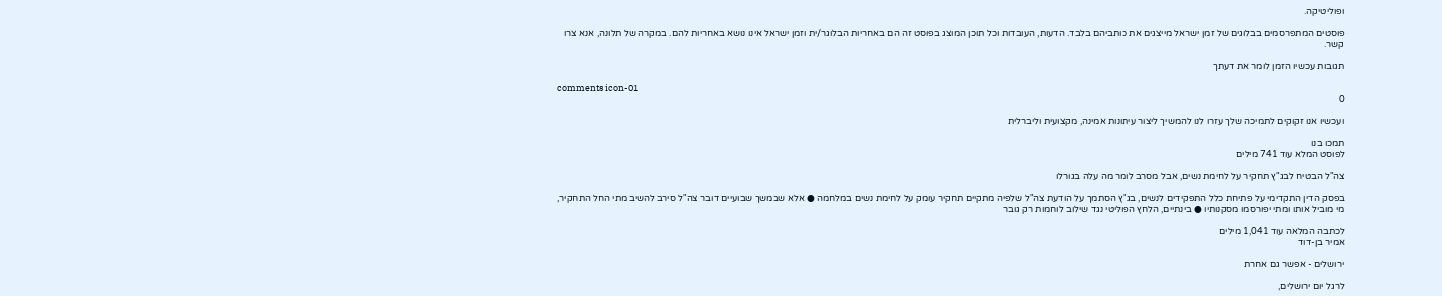ופוליטיקה.

פוסטים המתפרסמים בבלוגים של זמן ישראל מייצגים את כותביהם בלבד. הדעות, העובדות וכל תוכן המוצג בפוסט זה הם באחריות הבלוגר/ית וזמן ישראל אינו נושא באחריות להם. במקרה של תלונה, אנא צרו קשר.

תגובות עכשיו הזמן לומר את דעתך

comments icon-01
0

ועכשיו אנו זקוקים לתמיכה שלך עזרו לנו להמשיך ליצור עיתונות אמינה, מקצועית וליברלית

תמכו בנו
לפוסט המלא עוד 741 מילים

צה"ל הבטיח לבג"ץ תחקיר על לחימת נשים, אבל מסרב לומר מה עלה בגורלו

בפסק הדין התקדימי על פתיחת כלל התפקידים לנשים, בג"ץ הסתמך על הודעת צה"ל שלפיה מתקיים תחקיר עומק על לחימת נשים במלחמה ● אלא שבמשך שבועיים דובר צה"ל סירב להשיב מתי החל התחקיר, מי מוביל אותו ומתי יפורסמו מסקנותיו ● בינתיים, הלחץ הפוליטי נגד שילוב לוחמות רק גובר

לכתבה המלאה עוד 1,041 מילים
אמיר בן-דוד

ירושלים - אפשר גם אחרת

לרגל יום ירושלים,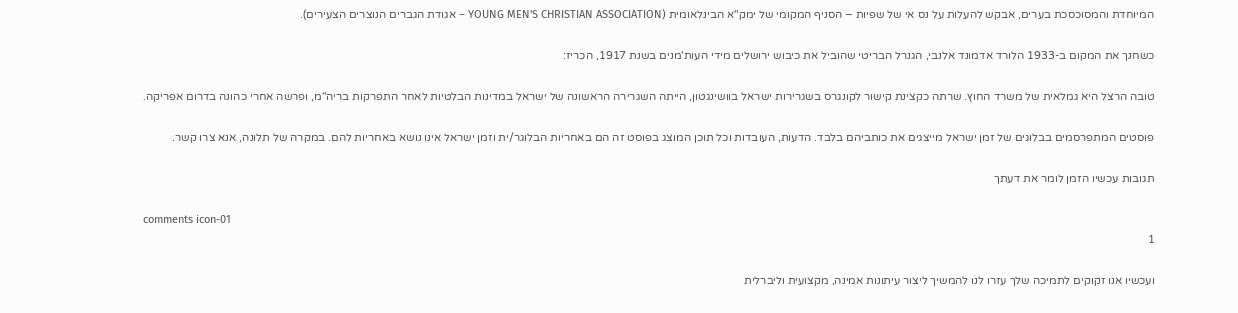המיוחדת והמסוכסכת בערים, אבקש להעלות על נס אי של שפיות – הסניף המקומי של ימק"א הבינלאומית (YOUNG MEN'S CHRISTIAN ASSOCIATION – אגודת הגברים הנוצרים הצעירים).

כשחנך את המקום ב-1933 הלורד אדמונד אלנבי, הגנרל הבריטי שהוביל את כיבוש ירושלים מידי העות'מנים בשנת 1917, הכריז:

טובה הרצל היא גמלאית של משרד החוץ. שרתה כקצינת קישור לקונגרס בשגרירות ישראל בוושינגטון, הייתה השגרירה הראשונה של ישראל במדינות הבלטיות לאחר התפרקות בריה"מ, ופרשה אחרי כהונה בדרום אפריקה.

פוסטים המתפרסמים בבלוגים של זמן ישראל מייצגים את כותביהם בלבד. הדעות, העובדות וכל תוכן המוצג בפוסט זה הם באחריות הבלוגר/ית וזמן ישראל אינו נושא באחריות להם. במקרה של תלונה, אנא צרו קשר.

תגובות עכשיו הזמן לומר את דעתך

comments icon-01
1

ועכשיו אנו זקוקים לתמיכה שלך עזרו לנו להמשיך ליצור עיתונות אמינה, מקצועית וליברלית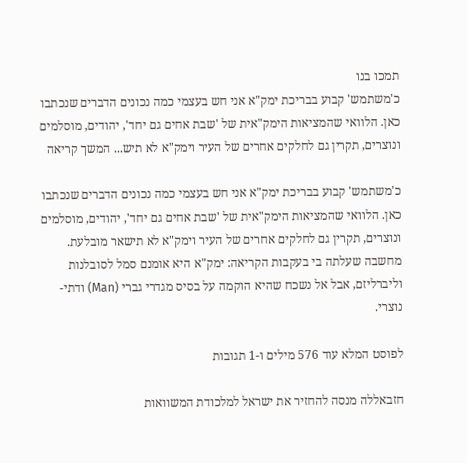תמכו בנו
כ'משתמש' קבוע בבריכת ימק"א אני חש בעצמי כמה נכונים הדברים שנכתבו כאן. הלוואי שהמציאות הימק"אית של 'שבת אחים גם יחד', יהודים, מוסלמים ונוצרים, תקרין גם לחלקים אחרים של העיר וימק"א לא תיש... המשך קריאה

כ'משתמש' קבוע בבריכת ימק"א אני חש בעצמי כמה נכונים הדברים שנכתבו כאן. הלוואי שהמציאות הימק"אית של 'שבת אחים גם יחד', יהודים, מוסלמים ונוצרים, תקרין גם לחלקים אחרים של העיר וימק"א לא תישאר מובלעת. מחשבה שעלתה בי בעקבות הקריאה: ימק"א היא אומנם סמל לסובלנות וליברליזם, אבל אל נשכח שהיא הוקמה על בסיס מגדרי גברי (Man) ודתי-נוצרי.

לפוסט המלא עוד 576 מילים ו-1 תגובות

חזבאללה מנסה להחזיר את ישראל למלכודת המשוואות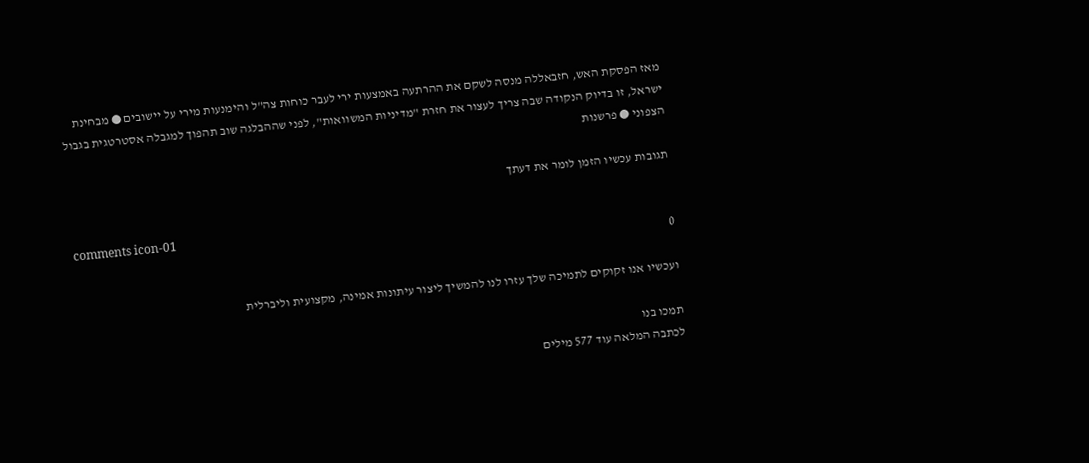מאז הפסקת האש, חזבאללה מנסה לשקם את ההרתעה באמצעות ירי לעבר כוחות צה"ל והימנעות מירי על יישובים ● מבחינת ישראל, זו בדיוק הנקודה שבה צריך לעצור את חזרת "מדיניות המשוואות", לפני שההבלגה שוב תהפוך למגבלה אסטרטגית בגבול הצפוני ● פרשנות

תגובות עכשיו הזמן לומר את דעתך

comments icon-01
0

ועכשיו אנו זקוקים לתמיכה שלך עזרו לנו להמשיך ליצור עיתונות אמינה, מקצועית וליברלית

תמכו בנו
לכתבה המלאה עוד 577 מילים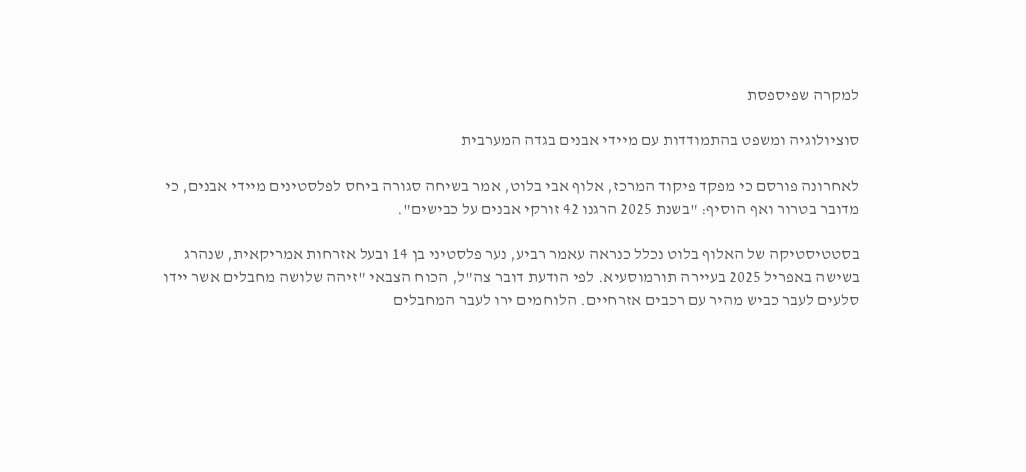למקרה שפיספסת

סוציולוגיה ומשפט בהתמודדות עם מיידי אבנים בגדה המערבית

לאחרונה פורסם כי מפקד פיקוד המרכז, אלוף אבי בלוט, אמר בשיחה סגורה ביחס לפלסטינים מיידי אבנים, כי מדובר בטרור ואף הוסיף: "בשנת 2025 הרגנו 42 זורקי אבנים על כבישים".

בסטטיסטיקה של האלוף בלוט נכלל כנראה עאמר רביע, נער פלסטיני בן 14 ובעל אזרחות אמריקאית, שנהרג בשישה באפריל 2025 בעיירה תורמוסעיא. לפי הודעת דובר צה"ל, הכוח הצבאי "זיהה שלושה מחבלים אשר יידו סלעים לעבר כביש מהיר עם רכבים אזרחיים. הלוחמים ירו לעבר המחבלים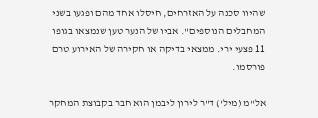שהיוו סכנה על האזרחים, חיסלו אחד מהם ופגעו בשני המחבלים הנוספים". אביו של הנער טען שנמצאו בגופו 11 פצעי ירי. ממצאי בדיקה או חקירה של האירוע טרם פורסמו.

אל"מ (מיל') ד"ר לירון ליבמן הוא חבר בקבוצת המחקר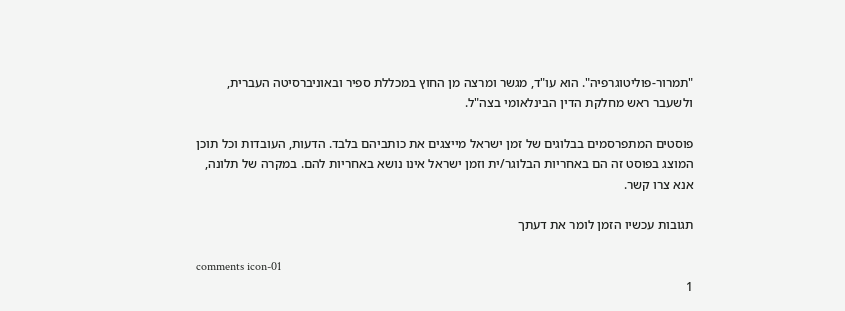"תמרור-פוליטוגרפיה". הוא עו"ד, מגשר ומרצה מן החוץ במכללת ספיר ובאוניברסיטה העברית, ולשעבר ראש מחלקת הדין הבינלאומי בצה"ל.

פוסטים המתפרסמים בבלוגים של זמן ישראל מייצגים את כותביהם בלבד. הדעות, העובדות וכל תוכן המוצג בפוסט זה הם באחריות הבלוגר/ית וזמן ישראל אינו נושא באחריות להם. במקרה של תלונה, אנא צרו קשר.

תגובות עכשיו הזמן לומר את דעתך

comments icon-01
1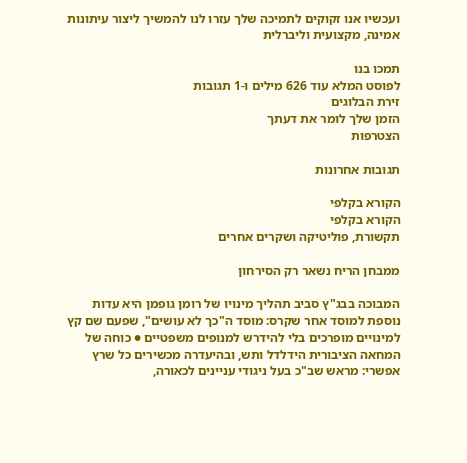ועכשיו אנו זקוקים לתמיכה שלך עזרו לנו להמשיך ליצור עיתונות אמינה, מקצועית וליברלית

תמכו בנו
לפוסט המלא עוד 626 מילים ו-1 תגובות
זירת הבלוגים
הזמן שלך לומר את דעתך
הצטרפות

תגובות אחרונות

הקורא בקלפי
הקורא בקלפי
תקשורת, פוליטיקה ושקרים אחרים

ממבחן הריח נשאר רק הסירחון

המבוכה בבג"ץ סביב תהליך מינויו של רומן גופמן היא עדות נוספת למוסד אחר שקרס: מוסד ה"כך לא עושים", שפעם שם קץ למינויים מופרכים בלי להידרש למנופים משפטיים ● כוחה של המחאה הציבורית הידלדל ותש, ובהיעדרה מכשירים כל שרץ אפשרי: מראש שב"כ בעל ניגודי עניינים לכאורה,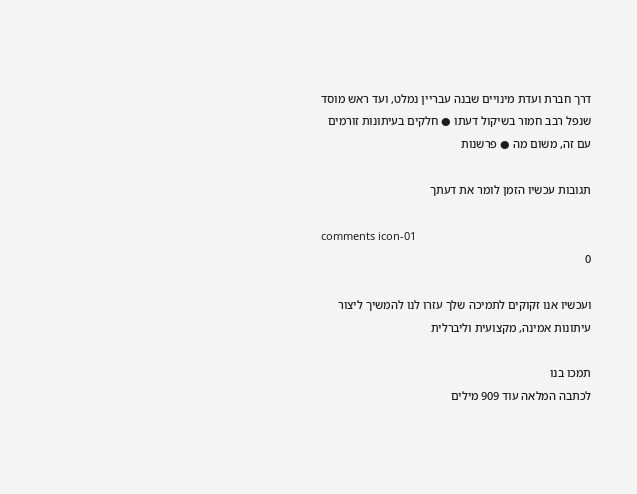דרך חברת ועדת מינויים שבנה עבריין נמלט, ועד ראש מוסד שנפל רבב חמור בשיקול דעתו ● חלקים בעיתונות זורמים עם זה, משום מה ● פרשנות

תגובות עכשיו הזמן לומר את דעתך

comments icon-01
0

ועכשיו אנו זקוקים לתמיכה שלך עזרו לנו להמשיך ליצור עיתונות אמינה, מקצועית וליברלית

תמכו בנו
לכתבה המלאה עוד 909 מילים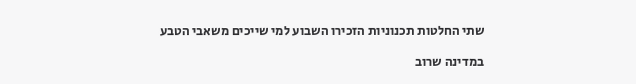שתי החלטות תכנוניות הזכירו השבוע למי שייכים משאבי הטבע

במדינה שרוב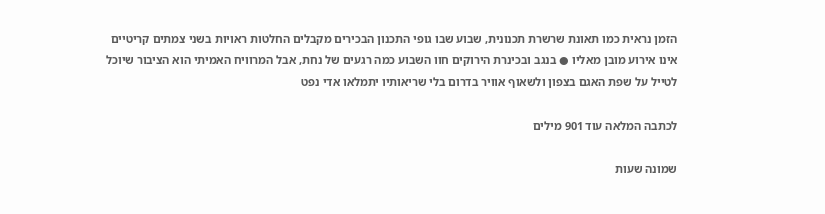הזמן נראית כמו תאונת שרשרת תכנונית, שבוע שבו גופי התכנון הבכירים מקבלים החלטות ראויות בשני צמתים קריטיים אינו אירוע מובן מאליו ● בנגב ובכינרת הירוקים חוו השבוע כמה רגעים של נחת, אבל המרוויח האמיתי הוא הציבור שיוכל לטייל על שפת האגם בצפון ולשאוף אוויר בדרום בלי שריאותיו יתמלאו אדי נפט

לכתבה המלאה עוד 901 מילים

שמונה שעות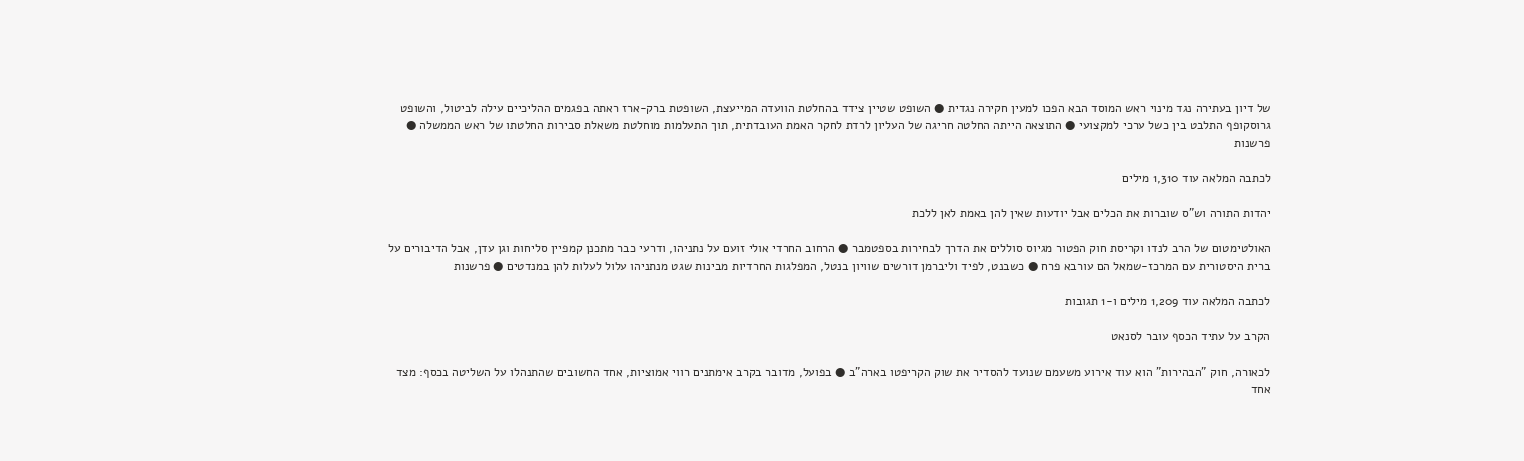של דיון בעתירה נגד מינוי ראש המוסד הבא הפכו למעין חקירה נגדית ● השופט שטיין צידד בהחלטת הוועדה המייעצת, השופטת ברק-ארז ראתה בפגמים ההליכיים עילה לביטול, והשופט גרוסקופף התלבט בין כשל ערכי למקצועי ● התוצאה הייתה החלטה חריגה של העליון לרדת לחקר האמת העובדתית, תוך התעלמות מוחלטת משאלת סבירות החלטתו של ראש הממשלה ● פרשנות

לכתבה המלאה עוד 1,310 מילים

יהדות התורה וש"ס שוברות את הכלים אבל יודעות שאין להן באמת לאן ללכת

האולטימטום של הרב לנדו וקריסת חוק הפטור מגיוס סוללים את הדרך לבחירות בספטמבר ● הרחוב החרדי אולי זועם על נתניהו, ודרעי כבר מתכנן קמפיין סליחות וגן עדן, אבל הדיבורים על ברית היסטורית עם המרכז-שמאל הם עורבא פרח ● כשבנט, לפיד וליברמן דורשים שוויון בנטל, המפלגות החרדיות מבינות שגט מנתניהו עלול לעלות להן במנדטים ● פרשנות

לכתבה המלאה עוד 1,209 מילים ו-1 תגובות

הקרב על עתיד הכסף עובר לסנאט

לכאורה, חוק "הבהירות" הוא עוד אירוע משעמם שנועד להסדיר את שוק הקריפטו בארה"ב ● בפועל, מדובר בקרב אימתנים רווי אמוציות, אחד החשובים שהתנהלו על השליטה בכסף: מצד אחד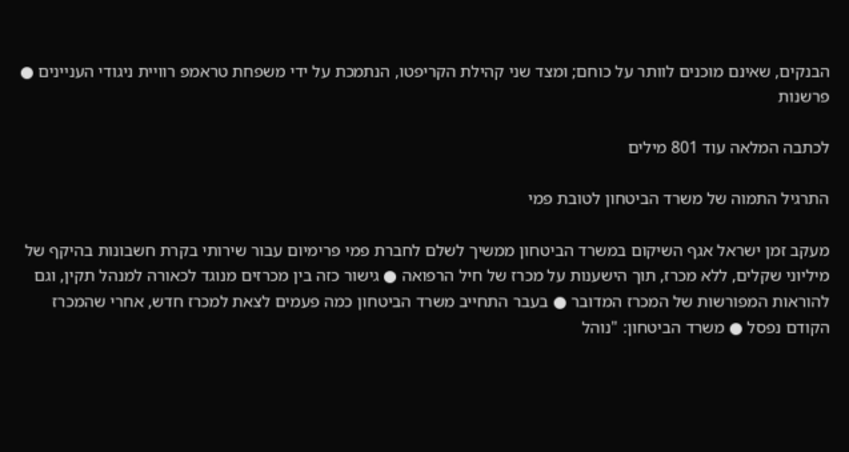הבנקים, שאינם מוכנים לוותר על כוחם; ומצד שני קהילת הקריפטו, הנתמכת על ידי משפחת טראמפ רוויית ניגודי העניינים ● פרשנות

לכתבה המלאה עוד 801 מילים

התרגיל התמוה של משרד הביטחון לטובת פמי

מעקב זמן ישראל אגף השיקום במשרד הביטחון ממשיך לשלם לחברת פמי פרימיום עבור שירותי בקרת חשבונות בהיקף של מיליוני שקלים, ללא מכרז, תוך הישענות על מכרז של חיל הרפואה ● גישור כזה בין מכרזים מנוגד לכאורה למנהל תקין, וגם להוראות המפורשות של המכרז המדובר ● בעבר התחייב משרד הביטחון כמה פעמים לצאת למכרז חדש, אחרי שהמכרז הקודם נפסל ● משרד הביטחון: "נוהל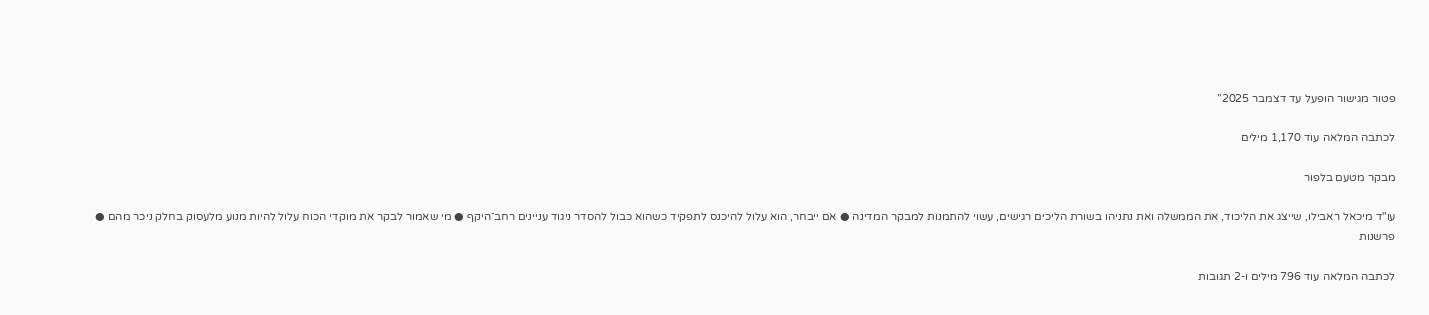פטור מגישור הופעל עד דצמבר 2025”

לכתבה המלאה עוד 1,170 מילים

מבקר מטעם בלפור

עו"ד מיכאל ראבילו, שייצג את הליכוד, את הממשלה ואת נתניהו בשורת הליכים רגישים, עשוי להתמנות למבקר המדינה ● אם ייבחר, הוא עלול להיכנס לתפקיד כשהוא כבול להסדר ניגוד עניינים רחב־היקף ● מי שאמור לבקר את מוקדי הכוח עלול להיות מנוע מלעסוק בחלק ניכר מהם ● פרשנות

לכתבה המלאה עוד 796 מילים ו-2 תגובות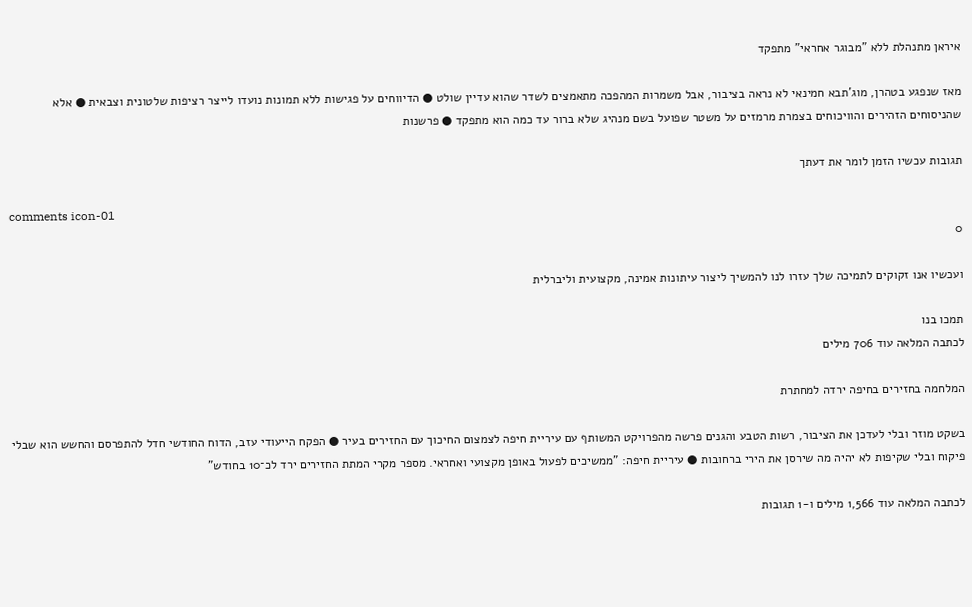איראן מתנהלת ללא "מבוגר אחראי" מתפקד

מאז שנפגע בטהרן, מוג'תבא חמינאי לא נראה בציבור, אבל משמרות המהפכה מתאמצים לשדר שהוא עדיין שולט ● הדיווחים על פגישות ללא תמונות נועדו לייצר רציפות שלטונית וצבאית ● אלא שהניסוחים הזהירים והוויכוחים בצמרת מרמזים על משטר שפועל בשם מנהיג שלא ברור עד כמה הוא מתפקד ● פרשנות

תגובות עכשיו הזמן לומר את דעתך

comments icon-01
0

ועכשיו אנו זקוקים לתמיכה שלך עזרו לנו להמשיך ליצור עיתונות אמינה, מקצועית וליברלית

תמכו בנו
לכתבה המלאה עוד 706 מילים

המלחמה בחזירים בחיפה ירדה למחתרת

בשקט מוזר ובלי לעדכן את הציבור, רשות הטבע והגנים פרשה מהפרויקט המשותף עם עיריית חיפה לצמצום החיכוך עם החזירים בעיר ● הפקח הייעודי עזב, הדוח החודשי חדל להתפרסם והחשש הוא שבלי פיקוח ובלי שקיפות לא יהיה מה שירסן את הירי ברחובות ● עיריית חיפה: "ממשיכים לפעול באופן מקצועי ואחראי. מספר מקרי המתת החזירים ירד לכ־10 בחודש"

לכתבה המלאה עוד 1,566 מילים ו-1 תגובות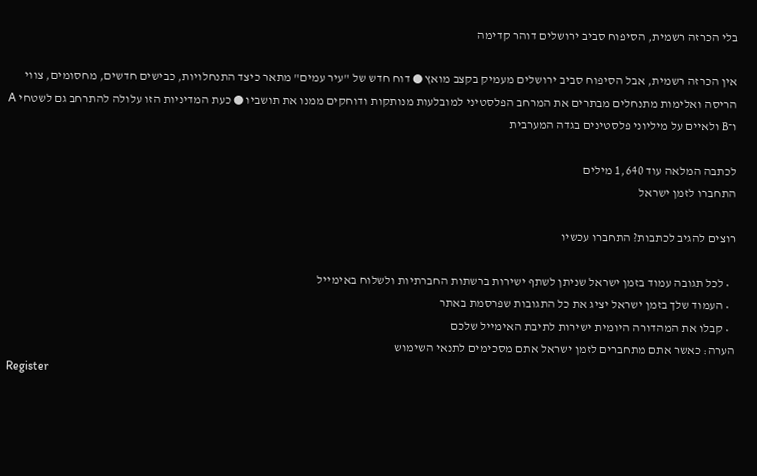בלי הכרזה רשמית, הסיפוח סביב ירושלים דוהר קדימה

אין הכרזה רשמית, אבל הסיפוח סביב ירושלים מעמיק בקצב מואץ ● דוח חדש של "עיר עמים" מתאר כיצד התנחלויות, כבישים חדשים, מחסומים, צווי הריסה ואלימות מתנחלים מבתרים את המרחב הפלסטיני למובלעות מנותקות ודוחקים ממנו את תושביו ● כעת המדיניות הזו עלולה להתרחב גם לשטחי A ו־B ולאיים על מיליוני פלסטינים בגדה המערבית

לכתבה המלאה עוד 1,640 מילים
התחברו לזמן ישראל

רוצים להגיב לכתבות? התחברו עכשיו

  • לכל תגובה עמוד בזמן ישראל שניתן לשתף ישירות ברשתות החברתיות ולשלוח באימייל
  • העמוד שלך בזמן ישראל יציג את כל התגובות שפרסמת באתר
  • קבלו את המהדורה היומית ישירות לתיבת האימייל שלכם
הערה: כאשר אתם מתחברים לזמן ישראל אתם מסכימים לתנאי השימוש
Register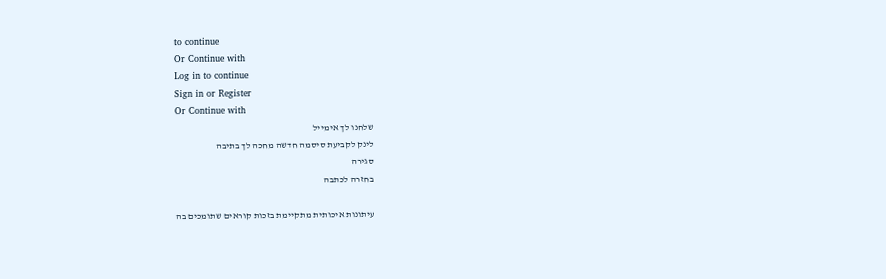to continue
Or Continue with
Log in to continue
Sign in or Register
Or Continue with
שלחנו לך אימייל
לינק לקביעת סיסמה חדשה מחכה לך בתיבה
סגירה
בחזרה לכתבה

עיתונות איכותית מתקיימת בזכות קוראים שתומכים בה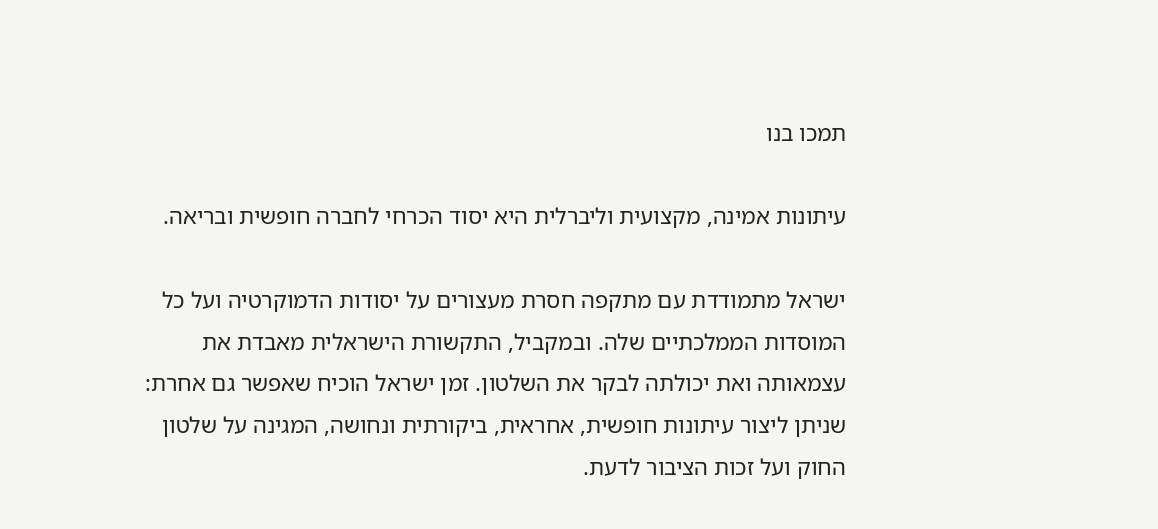תמכו בנו

עיתונות אמינה, מקצועית וליברלית היא יסוד הכרחי לחברה חופשית ובריאה.

ישראל מתמודדת עם מתקפה חסרת מעצורים על יסודות הדמוקרטיה ועל כל המוסדות הממלכתיים שלה. ובמקביל, התקשורת הישראלית מאבדת את עצמאותה ואת יכולתה לבקר את השלטון. זמן ישראל הוכיח שאפשר גם אחרת: שניתן ליצור עיתונות חופשית, אחראית, ביקורתית ונחושה, המגינה על שלטון החוק ועל זכות הציבור לדעת.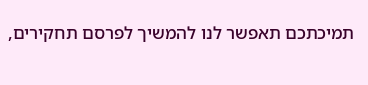תמיכתכם תאפשר לנו להמשיך לפרסם תחקירים,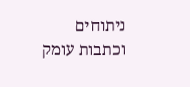ניתוחים וכתבות עומק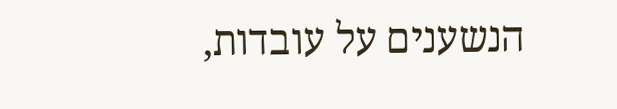הנשענים על עובדות,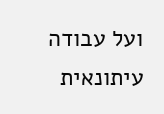ועל עבודה עיתונאית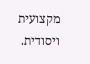מקצועית ויסודית.